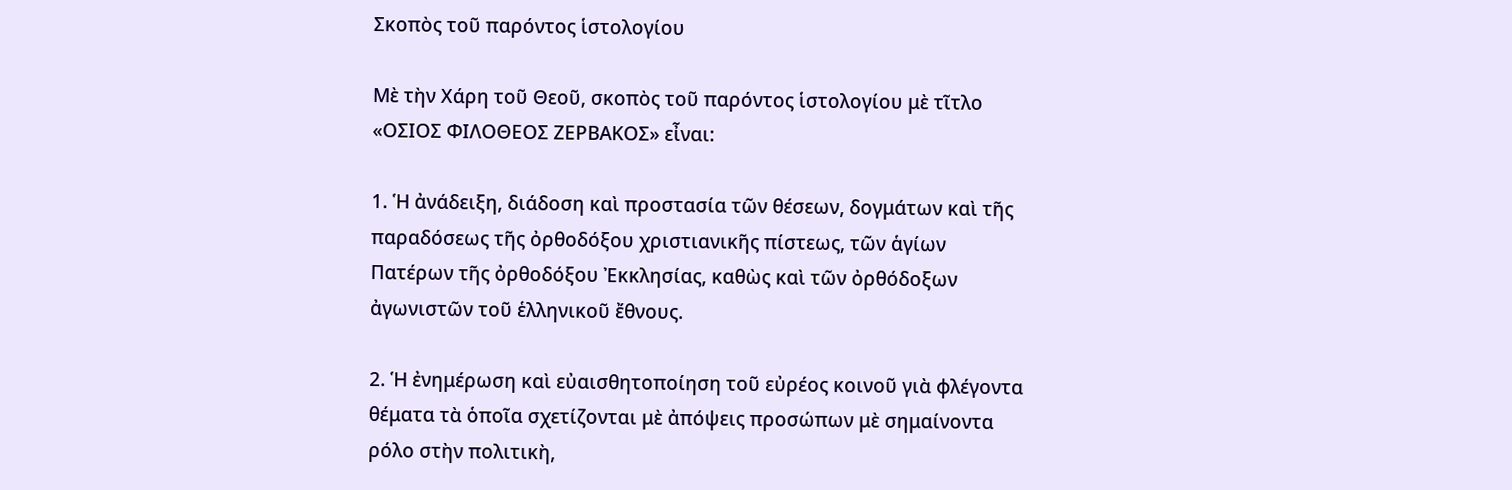Σκοπὸς τοῦ παρόντος ἱστολογίου

Μὲ τὴν Χάρη τοῦ Θεοῦ, σκοπὸς τοῦ παρόντος ἱστολογίου μὲ τῖτλο «ΟΣΙΟΣ ΦΙΛΟΘΕΟΣ ΖΕΡΒΑΚΟΣ» εἶναι:

1. Ἡ ἀνάδειξη, διάδοση καὶ προστασία τῶν θέσεων, δογμάτων καὶ τῆς παραδόσεως τῆς ὀρθοδόξου χριστιανικῆς πίστεως, τῶν ἁγίων Πατέρων τῆς ὀρθοδόξου Ἐκκλησίας, καθὼς καὶ τῶν ὀρθόδοξων ἀγωνιστῶν τοῦ ἑλληνικοῦ ἔθνους.

2. Ἡ ἐνημέρωση καὶ εὐαισθητοποίηση τοῦ εὐρέος κοινοῦ γιὰ φλέγοντα θέματα τὰ ὁποῖα σχετίζονται μὲ ἀπόψεις προσώπων μὲ σημαίνοντα ρόλο στὴν πολιτικὴ,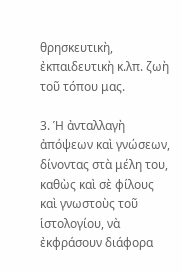θρησκευτικὴ, ἐκπαιδευτικὴ κ.λπ. ζωὴ τοῦ τόπου μας.

3. Ἡ ἀνταλλαγὴ ἀπόψεων καὶ γνώσεων, δίνοντας στὰ μέλη του, καθὼς καὶ σὲ φίλους καὶ γνωστοὺς τοῦ ἱστολογίου, νὰ ἐκφράσουν διάφορα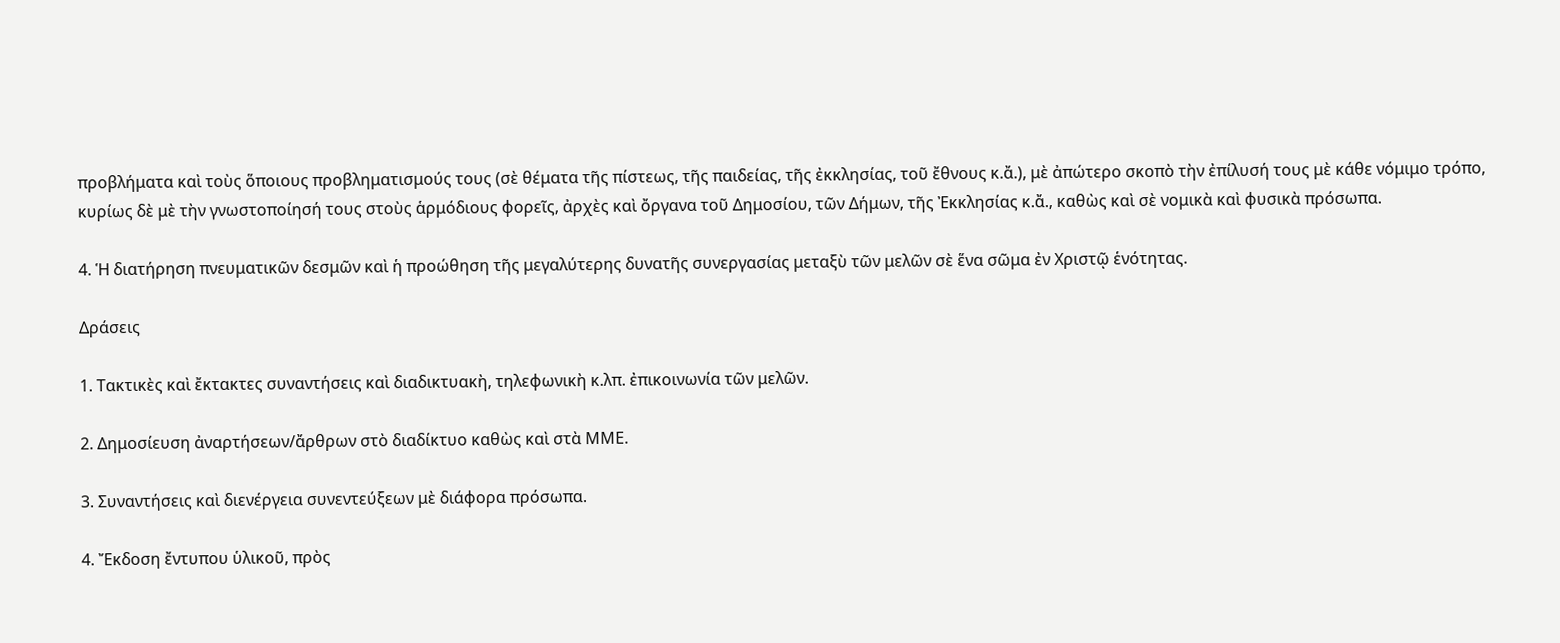προβλήματα καὶ τοὺς ὅποιους προβληματισμούς τους (σὲ θέματα τῆς πίστεως, τῆς παιδείας, τῆς ἐκκλησίας, τοῦ ἔθνους κ.ἄ.), μὲ ἀπώτερο σκοπὸ τὴν ἐπίλυσή τους μὲ κάθε νόμιμο τρόπο, κυρίως δὲ μὲ τὴν γνωστοποίησή τους στοὺς ἁρμόδιους φορεῖς, ἀρχὲς καὶ ὄργανα τοῦ Δημοσίου, τῶν Δήμων, τῆς Ἐκκλησίας κ.ἄ., καθὼς καὶ σὲ νομικὰ καὶ φυσικὰ πρόσωπα.

4. Ἡ διατήρηση πνευματικῶν δεσμῶν καὶ ἡ προώθηση τῆς μεγαλύτερης δυνατῆς συνεργασίας μεταξὺ τῶν μελῶν σὲ ἕνα σῶμα ἐν Χριστῷ ἑνότητας.

Δράσεις

1. Τακτικὲς καὶ ἔκτακτες συναντήσεις καὶ διαδικτυακὴ, τηλεφωνικὴ κ.λπ. ἐπικοινωνία τῶν μελῶν.

2. Δημοσίευση ἀναρτήσεων/ἄρθρων στὸ διαδίκτυο καθὼς καὶ στὰ ΜΜΕ.

3. Συναντήσεις καὶ διενέργεια συνεντεύξεων μὲ διάφορα πρόσωπα.

4. Ἔκδοση ἔντυπου ὑλικοῦ, πρὸς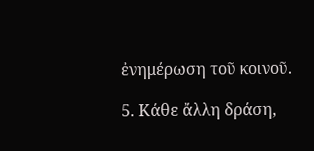ἐνημέρωση τοῦ κοινοῦ.

5. Κάθε ἄλλη δράση,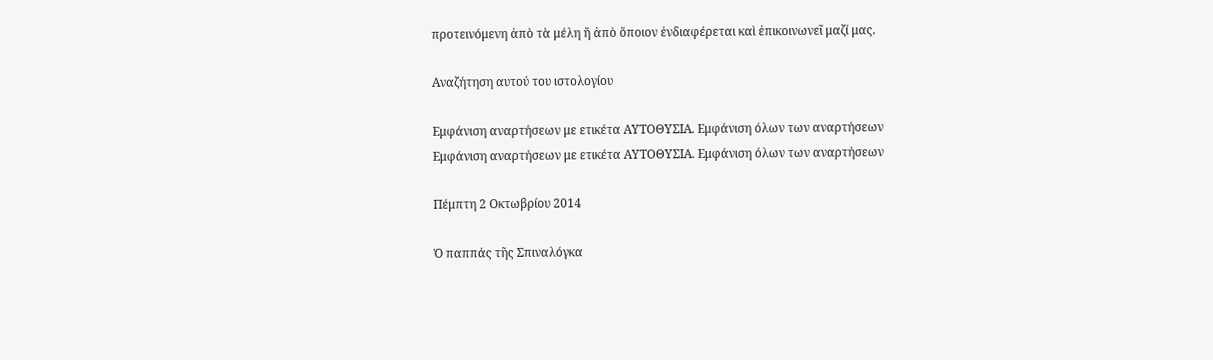προτεινόμενη ἀπὸ τὰ μέλη ἤ ἀπὸ ὅποιον ἐνδιαφέρεται καὶ ἐπικοινωνεῖ μαζί μας.

Αναζήτηση αυτού του ιστολογίου

Εμφάνιση αναρτήσεων με ετικέτα ΑΥΤΟΘΥΣΙΑ. Εμφάνιση όλων των αναρτήσεων
Εμφάνιση αναρτήσεων με ετικέτα ΑΥΤΟΘΥΣΙΑ. Εμφάνιση όλων των αναρτήσεων

Πέμπτη 2 Οκτωβρίου 2014

Ὁ παππάς τῆς Σπιναλόγκα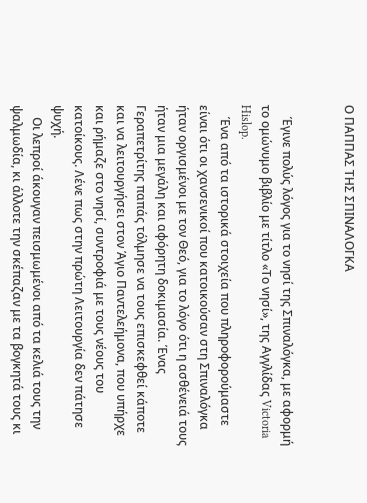Ο ΠΑΠΠΑΣ ΤΗΣ ΣΠΙΝΑΛΟΓΚΑ


    Έγινε πολύς λόγος για το νησί της Σπιναλόγκα, με αφορμή το ομώνυμο βιβλίο με τίτλο «Το νησί», της Αγγλίδας Victoria Hislop.
    Ένα από τα ιστορικά στοιχεία που πληροφορούμαστε είναι ότι οι χανσενικοί που κατοικούσαν στη Σπιναλόγκα ήταν οργισμένοι με τον Θεό, για το λόγο ότι η ασθένειά τους ήταν μια μεγάλη και αφόρητη δοκιμασία. Ένας Γεραπετρίτης παπάς τόλμησε να τους επισκεφθεί κάποτε και να λειτουργήσει στον Άγιο Παντελεήμονα, που υπήρχε και ρήμαζε στο νησί, συντροφιά με τους νέους του κατοίκους. Λένε πως στην πρώτη Λειτουργία δεν πάτησε ψυχή.
    Οι λεπροί άκουγαν πεισμωμένοι από τα κελιά τους την ψαλμωδία, κι άλλοτε την σκέπαζαν με τα βογκητά τους κι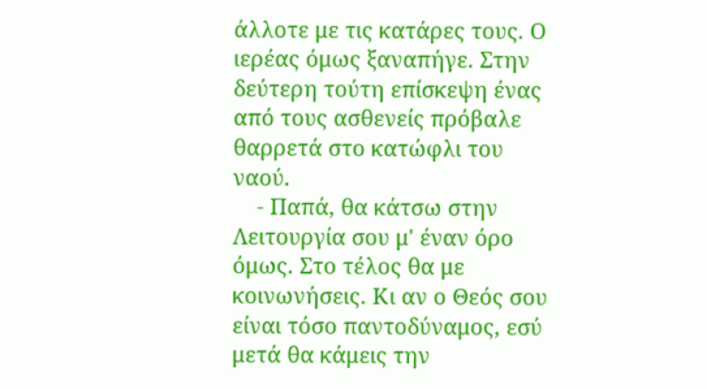άλλοτε με τις κατάρες τους. Ο ιερέας όμως ξαναπήγε. Στην δεύτερη τούτη επίσκεψη ένας από τους ασθενείς πρόβαλε θαρρετά στο κατώφλι του ναού.
    - Παπά, θα κάτσω στην Λειτουργία σου μ' έναν όρο όμως. Στο τέλος θα με κοινωνήσεις. Κι αν ο Θεός σου είναι τόσο παντοδύναμος, εσύ μετά θα κάμεις την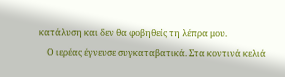κατάλυση και δεν θα φοβηθείς τη λέπρα μου.
    Ο ιερέας έγνευσε συγκαταβατικά. Στα κοντινά κελιά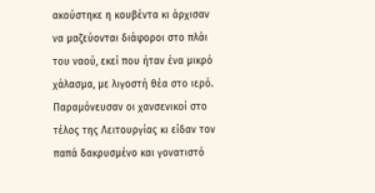ακούστηκε η κουβέντα κι άρχισαν να μαζεύονται διάφοροι στο πλάι του ναού, εκεί που ήταν ένα μικρό χάλασμα, με λιγοστή θέα στο ιερό. Παραμόνευσαν οι χανσενικοί στο τέλος της Λειτουργίας κι είδαν τον παπά δακρυσμένο και γονατιστό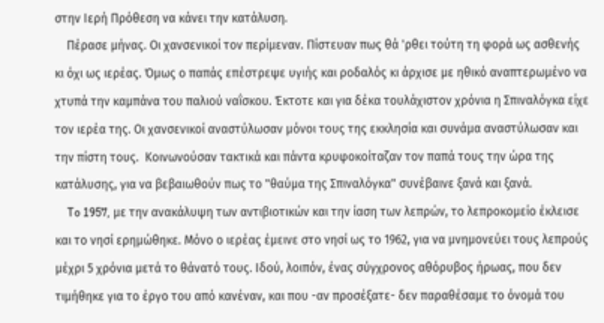στην Ιερή Πρόθεση να κάνει την κατάλυση.
    Πέρασε μήνας. Οι χανσενικοί τον περίμεναν. Πίστευαν πως θά 'ρθει τούτη τη φορά ως ασθενής κι όχι ως ιερέας. Όμως ο παπάς επέστρεψε υγιής και ροδαλός κι άρχισε με ηθικό αναπτερωμένο να χτυπά την καμπάνα του παλιού ναΐσκου. Έκτοτε και για δέκα τουλάχιστον χρόνια η Σπιναλόγκα είχε τον ιερέα της. Οι χανσενικοί αναστύλωσαν μόνοι τους της εκκλησία και συνάμα αναστύλωσαν και την πίστη τους.  Κοινωνούσαν τακτικά και πάντα κρυφοκοίταζαν τον παπά τους την ώρα της κατάλυσης, για να βεβαιωθούν πως το "θαύμα της Σπιναλόγκα" συνέβαινε ξανά και ξανά.
    To 1957, με την ανακάλυψη των αντιβιοτικών και την ίαση των λεπρών, το λεπροκομείο έκλεισε και το νησί ερημώθηκε. Μόνο ο ιερέας έμεινε στο νησί ως το 1962, για να μνημονεύει τους λεπρούς μέχρι 5 χρόνια μετά το θάνατό τους. Ιδού, λοιπόν, ένας σύγχρονος αθόρυβος ήρωας, που δεν τιμήθηκε για το έργο του από κανέναν, και που -αν προσέξατε- δεν παραθέσαμε το όνομά του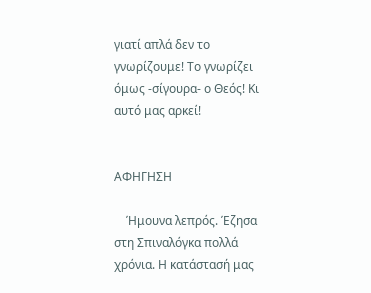γιατί απλά δεν το γνωρίζουμε! Το γνωρίζει όμως -σίγουρα- ο Θεός! Κι αυτό μας αρκεί!


ΑΦΗΓΗΣΗ

    Ήμουνα λεπρός. Έζησα στη Σπιναλόγκα πολλά χρόνια. Η κατάστασή μας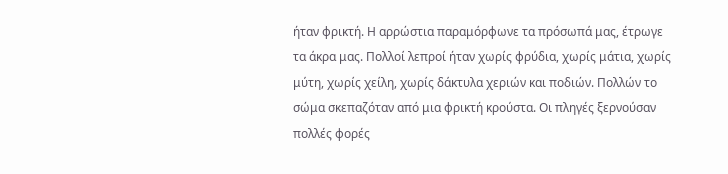ήταν φρικτή. Η αρρώστια παραμόρφωνε τα πρόσωπά μας, έτρωγε τα άκρα μας. Πολλοί λεπροί ήταν χωρίς φρύδια, χωρίς μάτια, χωρίς μύτη, χωρίς χείλη, χωρίς δάκτυλα χεριών και ποδιών. Πολλών το σώμα σκεπαζόταν από μια φρικτή κρούστα. Οι πληγές ξερνούσαν πολλές φορές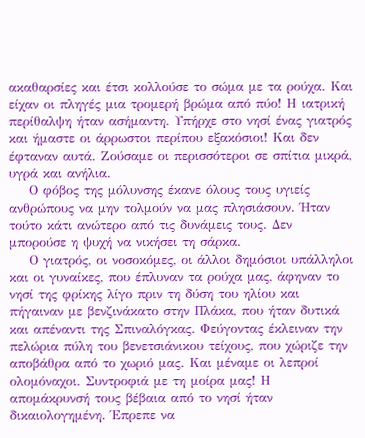ακαθαρσίες και έτσι κολλούσε το σώμα με τα ρούχα. Και είχαν οι πληγές μια τρομερή βρώμα από πύο! Η ιατρική περίθαλψη ήταν ασήμαντη. Υπήρχε στο νησί ένας γιατρός και ήμαστε οι άρρωστοι περίπου εξακόσιοι! Και δεν έφταναν αυτά. Ζούσαμε οι περισσότεροι σε σπίτια μικρά, υγρά και ανήλια.
    Ο φόβος της μόλυνσης έκανε όλους τους υγιείς ανθρώπους να μην τολμούν να μας πλησιάσουν. Ήταν τούτο κάτι ανώτερο από τις δυνάμεις τους. Δεν μπορούσε η ψυχή να νικήσει τη σάρκα.
    Ο γιατρός, οι νοσοκόμες, οι άλλοι δημόσιοι υπάλληλοι και οι γυναίκες, που έπλυναν τα ρούχα μας, άφηναν το νησί της φρίκης λίγο πριν τη δύση του ηλίου και πήγαιναν με βενζινάκατο στην Πλάκα, που ήταν δυτικά και απέναντι της Σπιναλόγκας. Φεύγοντας έκλειναν την πελώρια πύλη του βενετσιάνικου τείχους, που χώριζε την αποβάθρα από το χωριό μας. Και μέναμε οι λεπροί ολομόναχοι. Συντροφιά με τη μοίρα μας! Η απομάκρυνσή τους βέβαια από το νησί ήταν δικαιολογημένη. Έπρεπε να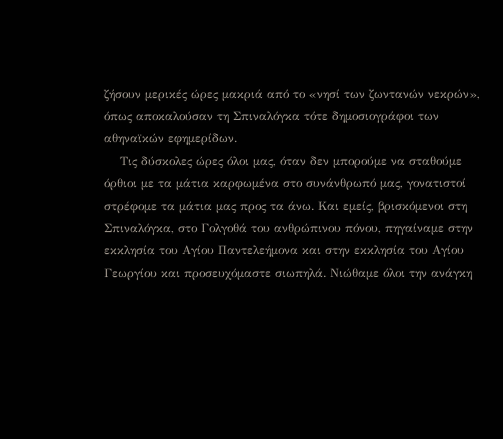ζήσουν μερικές ώρες μακριά από το «νησί των ζωντανών νεκρών», όπως αποκαλούσαν τη Σπιναλόγκα τότε δημοσιογράφοι των αθηναϊκών εφημερίδων.
    Τις δύσκολες ώρες όλοι μας, όταν δεν μπορούμε να σταθούμε όρθιοι με τα μάτια καρφωμένα στο συνάνθρωπό μας, γονατιστοί στρέφομε τα μάτια μας προς τα άνω. Και εμείς, βρισκόμενοι στη Σπιναλόγκα, στο Γολγοθά του ανθρώπινου πόνου, πηγαίναμε στην εκκλησία του Αγίου Παντελεήμονα και στην εκκλησία του Αγίου Γεωργίου και προσευχόμαστε σιωπηλά. Νιώθαμε όλοι την ανάγκη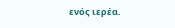ενός ιερέα.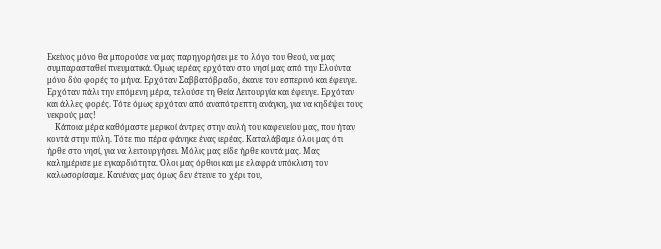Εκείνος μόνο θα μπορούσε να μας παρηγορήσει με το λόγο του Θεού, να μας συμπαρασταθεί πνευματικά. Όμως ιερέας ερχόταν στο νησί μας από την Ελούντα μόνο δύο φορές το μήνα. Ερχόταν Σαββατόβραδο, έκανε τον εσπερινό και έφευγε. Ερχόταν πάλι την επόμενη μέρα, τελούσε τη Θεία Λειτουργία και έφευγε. Ερχόταν και άλλες φορές. Τότε όμως ερχόταν από αναπότρεπτη ανάγκη, για να κηδέψει τους νεκρούς μας!
    Κάποια μέρα καθόμαστε μερικοί άντρες στην αυλή του καφενείου μας, που ήταν κοντά στην πύλη. Τότε πιο πέρα φάνηκε ένας ιερέας. Καταλάβαμε όλοι μας ότι ήρθε στο νησί, για να λειτουργήσει. Μόλις μας είδε ήρθε κοντά μας. Μας καλημέρισε με εγκαρδιότητα. Όλοι μας όρθιοι και με ελαφρά υπόκλιση τον καλωσορίσαμε. Κανένας μας όμως δεν έτεινε το χέρι του,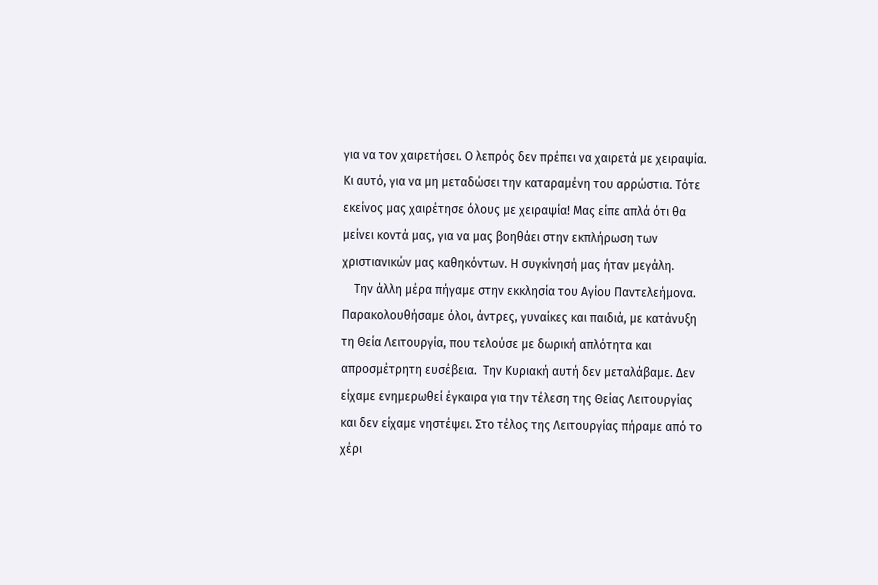για να τον χαιρετήσει. Ο λεπρός δεν πρέπει να χαιρετά με χειραψία. Κι αυτό, για να μη μεταδώσει την καταραμένη του αρρώστια. Τότε εκείνος μας χαιρέτησε όλους με χειραψία! Μας είπε απλά ότι θα μείνει κοντά μας, για να μας βοηθάει στην εκπλήρωση των χριστιανικών μας καθηκόντων. Η συγκίνησή μας ήταν μεγάλη.
    Την άλλη μέρα πήγαμε στην εκκλησία του Αγίου Παντελεήμονα. Παρακολουθήσαμε όλοι, άντρες, γυναίκες και παιδιά, με κατάνυξη τη Θεία Λειτουργία, που τελούσε με δωρική απλότητα και απροσμέτρητη ευσέβεια.  Την Κυριακή αυτή δεν μεταλάβαμε. Δεν είχαμε ενημερωθεί έγκαιρα για την τέλεση της Θείας Λειτουργίας και δεν είχαμε νηστέψει. Στο τέλος της Λειτουργίας πήραμε από το χέρι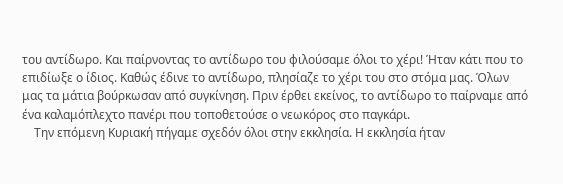του αντίδωρο. Και παίρνοντας το αντίδωρο του φιλούσαμε όλοι το χέρι! Ήταν κάτι που το επιδίωξε ο ίδιος. Καθώς έδινε το αντίδωρο, πλησίαζε το χέρι του στο στόμα μας. Όλων μας τα μάτια βούρκωσαν από συγκίνηση. Πριν έρθει εκείνος, το αντίδωρο το παίρναμε από ένα καλαμόπλεχτο πανέρι που τοποθετούσε ο νεωκόρος στο παγκάρι.
    Την επόμενη Κυριακή πήγαμε σχεδόν όλοι στην εκκλησία. Η εκκλησία ήταν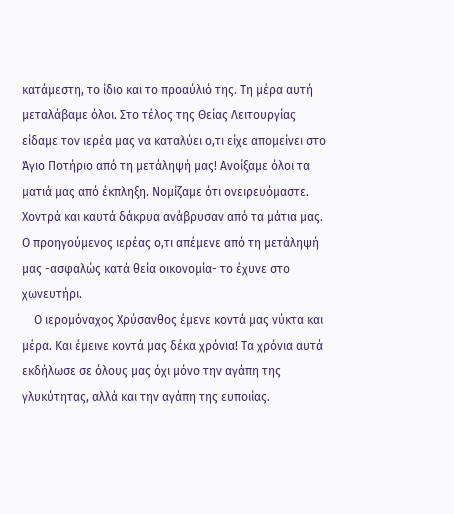κατάμεστη, το ίδιο και το προαύλιό της. Τη μέρα αυτή μεταλάβαμε όλοι. Στο τέλος της Θείας Λειτουργίας είδαμε τον ιερέα μας να καταλύει ο,τι είχε απομείνει στο Άγιο Ποτήριο από τη μετάληψή μας! Ανοίξαμε όλοι τα ματιά μας από έκπληξη. Νομίζαμε ότι ονειρευόμαστε. Χοντρά και καυτά δάκρυα ανάβρυσαν από τα μάτια μας. Ο προηγούμενος ιερέας ο,τι απέμενε από τη μετάληψή μας -ασφαλώς κατά θεία οικονομία- το έχυνε στο χωνευτήρι.
    Ο ιερομόναχος Χρύσανθος έμενε κοντά μας νύκτα και μέρα. Και έμεινε κοντά μας δέκα χρόνια! Τα χρόνια αυτά εκδήλωσε σε όλους μας όχι μόνο την αγάπη της γλυκύτητας, αλλά και την αγάπη της ευποιίας.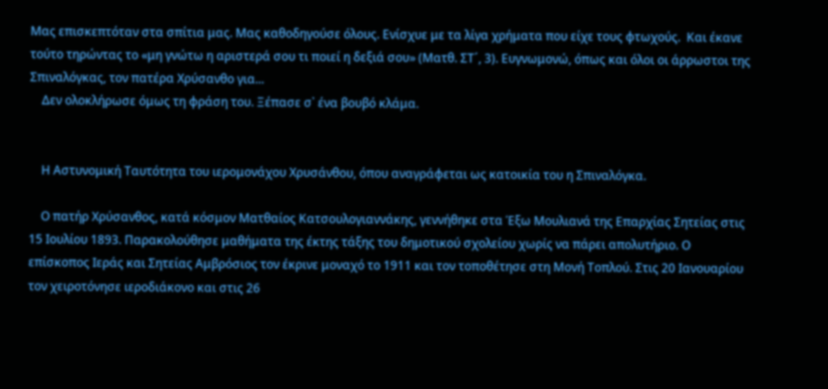Μας επισκεπτόταν στα σπίτια μας. Μας καθοδηγούσε όλους. Ενίσχυε με τα λίγα χρήματα που είχε τους φτωχούς.  Και έκανε τούτο τηρώντας το «μη γνώτω η αριστερά σου τι ποιεί η δεξιά σου» (Ματθ. ΣΤ´, 3). Ευγνωμονώ, όπως και όλοι οι άρρωστοι της Σπιναλόγκας, τον πατέρα Χρύσανθο για...
    Δεν ολοκλήρωσε όμως τη φράση του. Ξέπασε σ᾽ ένα βουβό κλάμα.


    Η Αστυνομική Ταυτότητα του ιερομονάχου Χρυσάνθου, όπου αναγράφεται ως κατοικία του η Σπιναλόγκα.

    Ο πατήρ Χρύσανθος, κατά κόσμον Ματθαίος Κατσουλογιαννάκης, γεννήθηκε στα Έξω Μουλιανά της Επαρχίας Σητείας στις 15 Ιουλίου 1893. Παρακολούθησε μαθήματα της έκτης τάξης του δημοτικού σχολείου χωρίς να πάρει απολυτήριο. Ο επίσκοπος Ιεράς και Σητείας Αμβρόσιος τον έκρινε μοναχό το 1911 και τον τοποθέτησε στη Μονή Τοπλού. Στις 20 Ιανουαρίου τον χειροτόνησε ιεροδιάκονο και στις 26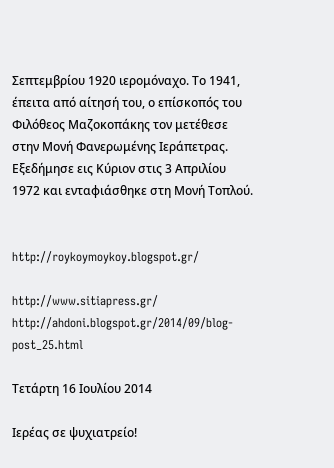Σεπτεμβρίου 1920 ιερομόναχο. Το 1941, έπειτα από αίτησή του, ο επίσκοπός του Φιλόθεος Μαζοκοπάκης τον μετέθεσε στην Μονή Φανερωμένης Ιεράπετρας. Εξεδήμησε εις Κύριον στις 3 Απριλίου 1972 και ενταφιάσθηκε στη Μονή Τοπλού.


http://roykoymoykoy.blogspot.gr/

http://www.sitiapress.gr/
http://ahdoni.blogspot.gr/2014/09/blog-post_25.html

Τετάρτη 16 Ιουλίου 2014

Ιερέας σε ψυχιατρείο!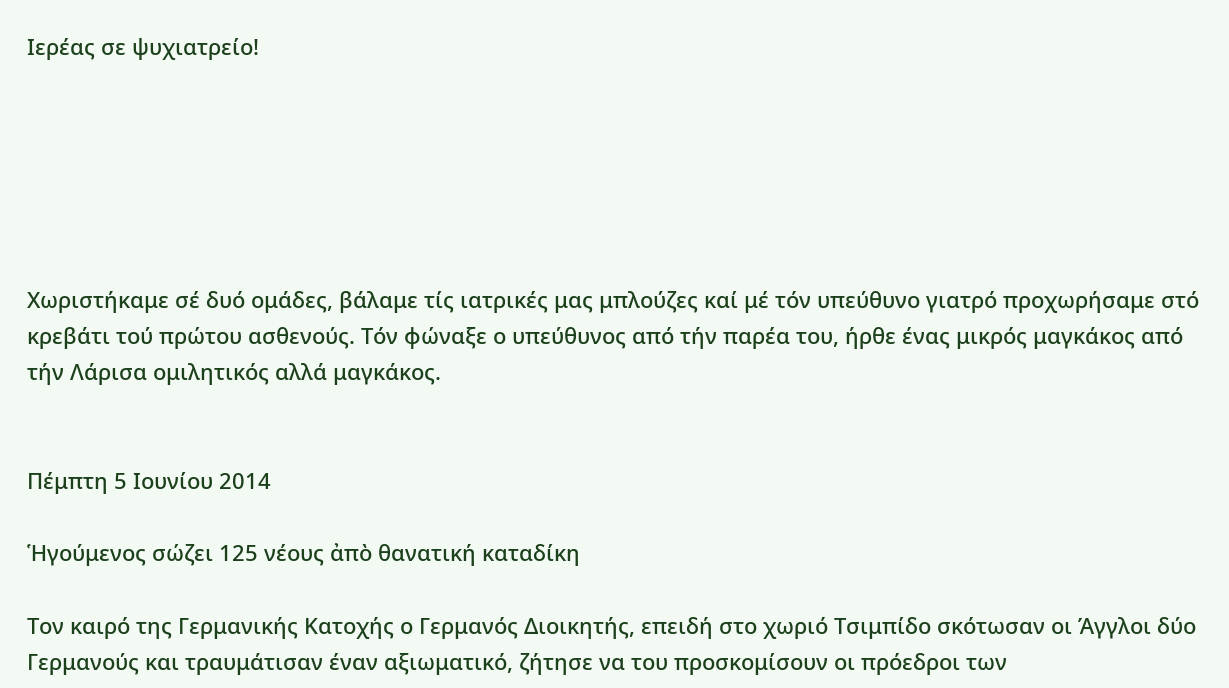Ιερέας σε ψυχιατρείο!






Χωριστήκαμε σέ δυό ομάδες, βάλαμε τίς ιατρικές μας μπλούζες καί μέ τόν υπεύθυνο γιατρό προχωρήσαμε στό κρεβάτι τού πρώτου ασθενούς. Τόν φώναξε ο υπεύθυνος από τήν παρέα του, ήρθε ένας μικρός μαγκάκος από τήν Λάρισα ομιλητικός αλλά μαγκάκος.


Πέμπτη 5 Ιουνίου 2014

Ἡγούμενος σώζει 125 νέους ἀπὸ θανατική καταδίκη

Τον καιρό της Γερμανικής Κατοχής ο Γερμανός Διοικητής, επειδή στο χωριό Τσιμπίδο σκότωσαν οι Άγγλοι δύο Γερμανούς και τραυμάτισαν έναν αξιωματικό, ζήτησε να του προσκομίσουν οι πρόεδροι των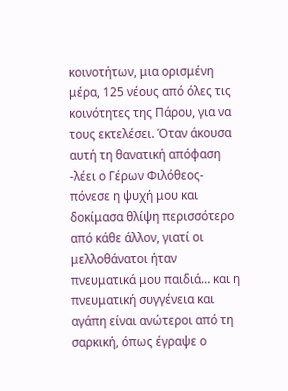κοινοτήτων, μια ορισμένη μέρα, 125 νέους από όλες τις κοινότητες της Πάρου, για να τους εκτελέσει. Όταν άκουσα αυτή τη θανατική απόφαση -λέει ο Γέρων Φιλόθεος- πόνεσε η ψυχή μου και δοκίμασα θλίψη περισσότερο από κάθε άλλον, γιατί οι μελλοθάνατοι ήταν πνευματικά μου παιδιά… και η πνευματική συγγένεια και αγάπη είναι ανώτεροι από τη σαρκική, όπως έγραψε ο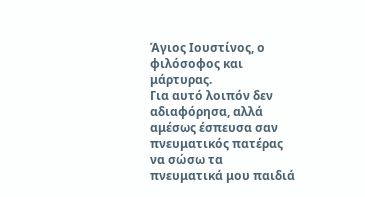Άγιος Ιουστίνος, ο φιλόσοφος και μάρτυρας.
Για αυτό λοιπόν δεν αδιαφόρησα, αλλά αμέσως έσπευσα σαν πνευματικός πατέρας να σώσω τα πνευματικά μου παιδιά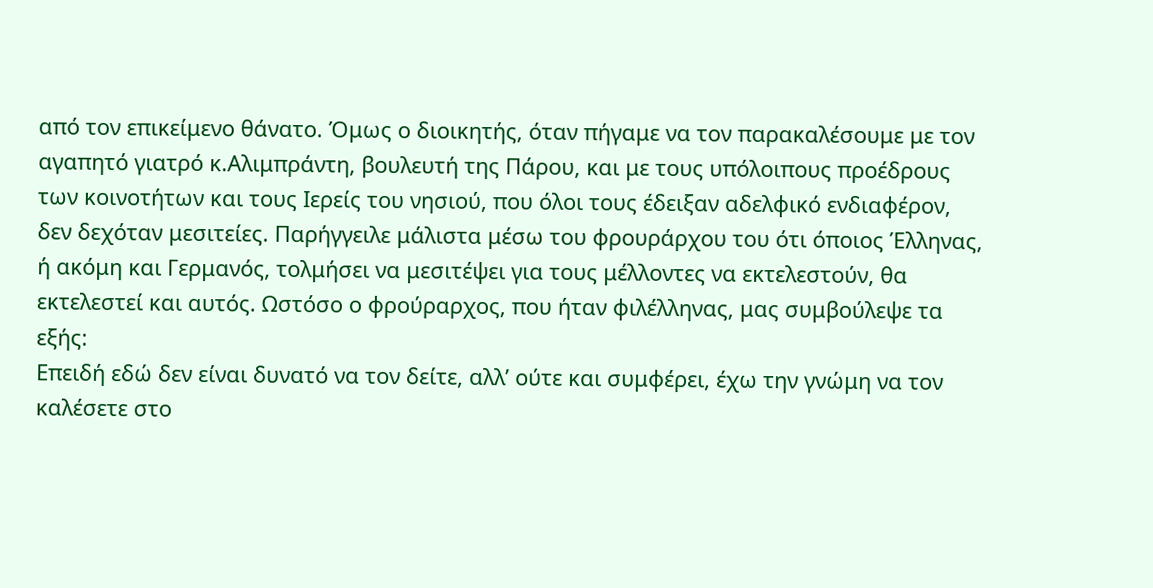από τον επικείμενο θάνατο. Όμως ο διοικητής, όταν πήγαμε να τον παρακαλέσουμε με τον αγαπητό γιατρό κ.Αλιμπράντη, βουλευτή της Πάρου, και με τους υπόλοιπους προέδρους των κοινοτήτων και τους Ιερείς του νησιού, που όλοι τους έδειξαν αδελφικό ενδιαφέρον, δεν δεχόταν μεσιτείες. Παρήγγειλε μάλιστα μέσω του φρουράρχου του ότι όποιος Έλληνας, ή ακόμη και Γερμανός, τολμήσει να μεσιτέψει για τους μέλλοντες να εκτελεστούν, θα εκτελεστεί και αυτός. Ωστόσο ο φρούραρχος, που ήταν φιλέλληνας, μας συμβούλεψε τα εξής:
Επειδή εδώ δεν είναι δυνατό να τον δείτε, αλλ’ ούτε και συμφέρει, έχω την γνώμη να τον καλέσετε στο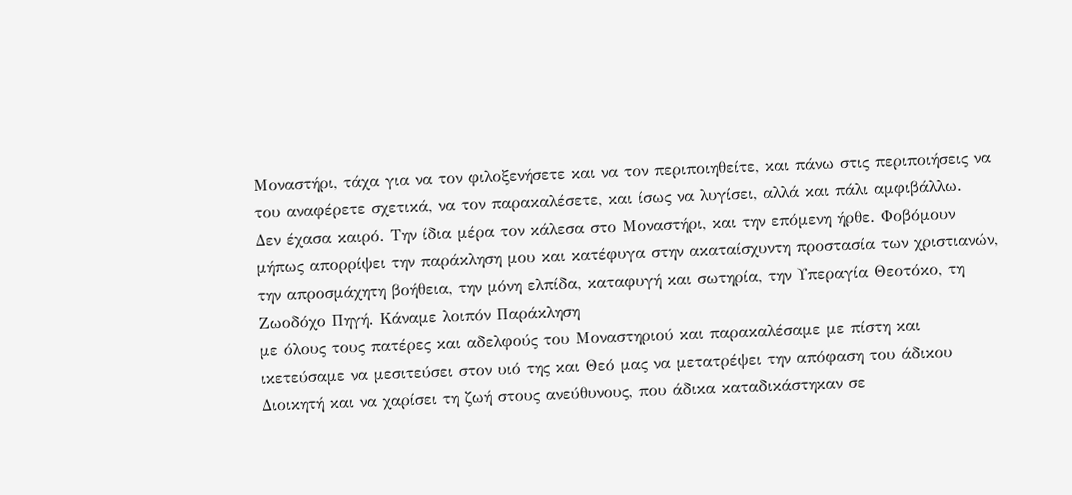Μοναστήρι, τάχα για να τον φιλοξενήσετε και να τον περιποιηθείτε, και πάνω στις περιποιήσεις να του αναφέρετε σχετικά, να τον παρακαλέσετε, και ίσως να λυγίσει, αλλά και πάλι αμφιβάλλω.
Δεν έχασα καιρό. Την ίδια μέρα τον κάλεσα στο Μοναστήρι, και την επόμενη ήρθε. Φοβόμουν μήπως απορρίψει την παράκληση μου και κατέφυγα στην ακαταίσχυντη προστασία των χριστιανών, την απροσμάχητη βοήθεια, την μόνη ελπίδα, καταφυγή και σωτηρία, την Υπεραγία Θεοτόκο, τη Ζωοδόχο Πηγή. Κάναμε λοιπόν Παράκληση
με όλους τους πατέρες και αδελφούς του Μοναστηριού και παρακαλέσαμε με πίστη και ικετεύσαμε να μεσιτεύσει στον υιό της και Θεό μας να μετατρέψει την απόφαση του άδικου Διοικητή και να χαρίσει τη ζωή στους ανεύθυνους, που άδικα καταδικάστηκαν σε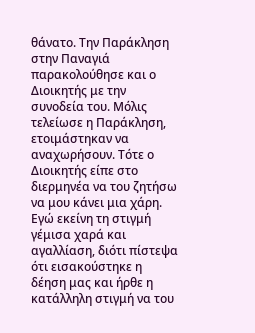θάνατο. Την Παράκληση στην Παναγιά παρακολούθησε και ο Διοικητής με την συνοδεία του. Μόλις τελείωσε η Παράκληση, ετοιμάστηκαν να αναχωρήσουν. Τότε ο Διοικητής είπε στο διερμηνέα να του ζητήσω να μου κάνει μια χάρη. Εγώ εκείνη τη στιγμή γέμισα χαρά και αγαλλίαση, διότι πίστεψα ότι εισακούστηκε η δέηση μας και ήρθε η κατάλληλη στιγμή να του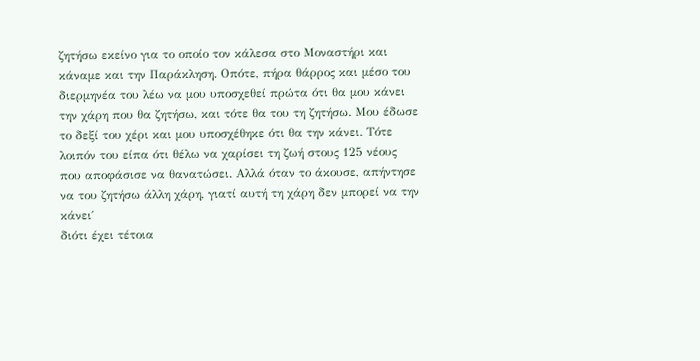ζητήσω εκείνο για το οποίο τον κάλεσα στο Μοναστήρι και κάναμε και την Παράκληση. Οπότε, πήρα θάρρος και μέσο του διερμηνέα του λέω να μου υποσχεθεί πρώτα ότι θα μου κάνει την χάρη που θα ζητήσω, και τότε θα του τη ζητήσω. Μου έδωσε το δεξί του χέρι και μου υποσχέθηκε ότι θα την κάνει. Τότε λοιπόν του είπα ότι θέλω να χαρίσει τη ζωή στους 125 νέους που αποφάσισε να θανατώσει. Αλλά όταν το άκουσε, απήντησε να του ζητήσω άλλη χάρη, γιατί αυτή τη χάρη δεν μπορεί να την κάνει΄
διότι έχει τέτοια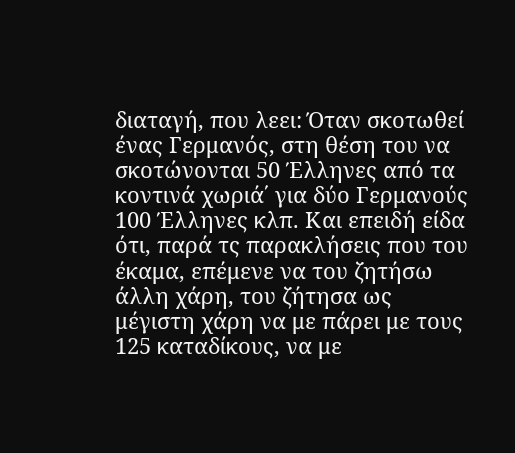διαταγή, που λεει: Όταν σκοτωθεί ένας Γερμανός, στη θέση του να σκοτώνονται 50 Έλληνες από τα κοντινά χωριά΄ για δύο Γερμανούς 100 Έλληνες κλπ. Και επειδή είδα ότι, παρά τς παρακλήσεις που του έκαμα, επέμενε να του ζητήσω άλλη χάρη, του ζήτησα ως μέγιστη χάρη να με πάρει με τους 125 καταδίκους, να με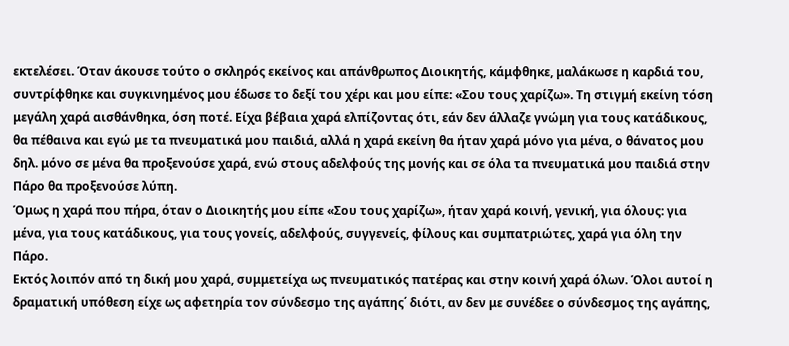εκτελέσει. Όταν άκουσε τούτο ο σκληρός εκείνος και απάνθρωπος Διοικητής, κάμφθηκε, μαλάκωσε η καρδιά του, συντρίφθηκε και συγκινημένος μου έδωσε το δεξί του χέρι και μου είπε: «Σου τους χαρίζω». Τη στιγμή εκείνη τόση μεγάλη χαρά αισθάνθηκα, όση ποτέ. Είχα βέβαια χαρά ελπίζοντας ότι, εάν δεν άλλαζε γνώμη για τους κατάδικους, θα πέθαινα και εγώ με τα πνευματικά μου παιδιά, αλλά η χαρά εκείνη θα ήταν χαρά μόνο για μένα, ο θάνατος μου δηλ. μόνο σε μένα θα προξενούσε χαρά, ενώ στους αδελφούς της μονής και σε όλα τα πνευματικά μου παιδιά στην Πάρο θα προξενούσε λύπη.
Όμως η χαρά που πήρα, όταν ο Διοικητής μου είπε «Σου τους χαρίζω», ήταν χαρά κοινή, γενική, για όλους: για μένα, για τους κατάδικους, για τους γονείς, αδελφούς, συγγενείς, φίλους και συμπατριώτες, χαρά για όλη την Πάρο.
Εκτός λοιπόν από τη δική μου χαρά, συμμετείχα ως πνευματικός πατέρας και στην κοινή χαρά όλων. Όλοι αυτοί η δραματική υπόθεση είχε ως αφετηρία τον σύνδεσμο της αγάπης΄ διότι, αν δεν με συνέδεε ο σύνδεσμος της αγάπης,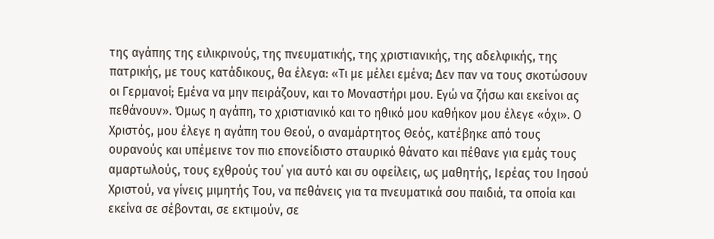της αγάπης της ειλικρινούς, της πνευματικής, της χριστιανικής, της αδελφικής, της πατρικής, με τους κατάδικους, θα έλεγα: «Τι με μέλει εμένα; Δεν παν να τους σκοτώσουν οι Γερμανοί; Εμένα να μην πειράζουν, και το Μοναστήρι μου. Εγώ να ζήσω και εκείνοι ας πεθάνουν». Όμως η αγάπη, το χριστιανικό και το ηθικό μου καθήκον μου έλεγε «όχι». Ο Χριστός, μου έλεγε η αγάπη του Θεού, ο αναμάρτητος Θεός, κατέβηκε από τους ουρανούς και υπέμεινε τον πιο επονείδιστο σταυρικό θάνατο και πέθανε για εμάς τους αμαρτωλούς, τους εχθρούς του΄ για αυτό και συ οφείλεις, ως μαθητής, Ιερέας του Ιησού Χριστού, να γίνεις μιμητής Του, να πεθάνεις για τα πνευματικά σου παιδιά, τα οποία και εκείνα σε σέβονται, σε εκτιμούν, σε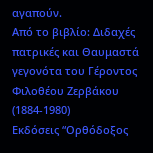αγαπούν.
Από το βιβλίο: Διδαχές πατρικές και Θαυμαστά γεγονότα του Γέροντος Φιλοθέου Ζερβάκου (1884-1980)
Εκδόσεις “Ορθόδοξος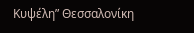Κυψέλη” Θεσσαλονίκη